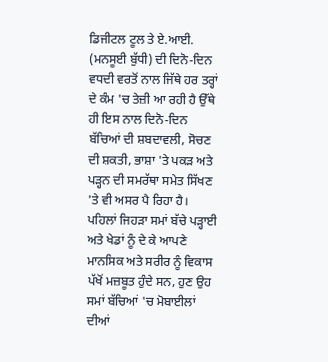ਡਿਜੀਟਲ ਟੂਲ ਤੇ ਏ.ਆਈ. (ਮਨਸੂਈ ਬੁੱਧੀ) ਦੀ ਦਿਨੋ-ਦਿਨ ਵਧਦੀ ਵਰਤੋਂ ਨਾਲ ਜਿੱਥੇ ਹਰ ਤਰ੍ਹਾਂ ਦੇ ਕੰਮ 'ਚ ਤੇਜ਼ੀ ਆ ਰਹੀ ਹੈ ਉੱਥੇ ਹੀ ਇਸ ਨਾਲ ਦਿਨੋ-ਦਿਨ ਬੱਚਿਆਂ ਦੀ ਸ਼ਬਦਾਵਲੀ, ਸੋਚਣ ਦੀ ਸ਼ਕਤੀ, ਭਾਸ਼ਾ 'ਤੇ ਪਕੜ ਅਤੇ ਪੜ੍ਹਨ ਦੀ ਸਮਰੱਥਾ ਸਮੇਤ ਸਿੱਖਣ 'ਤੇ ਵੀ ਅਸਰ ਪੈ ਰਿਹਾ ਹੈ। ਪਹਿਲਾਂ ਜਿਹੜਾ ਸਮਾਂ ਬੱਚੇ ਪੜ੍ਹਾਈ ਅਤੇ ਖੇਡਾਂ ਨੂੰ ਦੇ ਕੇ ਆਪਣੇ ਮਾਨਸਿਕ ਅਤੇ ਸਰੀਰ ਨੂੰ ਵਿਕਾਸ ਪੱਖੋਂ ਮਜ਼ਬੂਤ ਹੁੰਦੇ ਸਨ, ਹੁਣ ਉਹ ਸਮਾਂ ਬੱਚਿਆਂ 'ਚ ਮੋਬਾਈਲਾਂ ਦੀਆਂ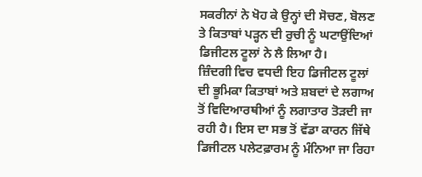ਸਕਰੀਨਾਂ ਨੇ ਖੋਹ ਕੇ ਉਨ੍ਹਾਂ ਦੀ ਸੋਚਣ, ਬੋਲਣ ਤੇ ਕਿਤਾਬਾਂ ਪੜ੍ਹਨ ਦੀ ਰੁਚੀ ਨੂੰ ਘਟਾਉਂਦਿਆਂ ਡਿਜੀਟਲ ਟੂਲਾਂ ਨੇ ਲੈ ਲਿਆ ਹੈ।
ਜ਼ਿੰਦਗੀ ਵਿਚ ਵਧਦੀ ਇਹ ਡਿਜੀਟਲ ਟੂਲਾਂ ਦੀ ਭੂਮਿਕਾ ਕਿਤਾਬਾਂ ਅਤੇ ਸ਼ਬਦਾਂ ਦੇ ਲਗਾਅ ਤੋਂ ਵਿਦਿਆਰਥੀਆਂ ਨੂੰ ਲਗਾਤਾਰ ਤੋੜਦੀ ਜਾ ਰਹੀ ਹੈ। ਇਸ ਦਾ ਸਭ ਤੋਂ ਵੱਡਾ ਕਾਰਨ ਜਿੱਥੇ ਡਿਜੀਟਲ ਪਲੇਟਫ਼ਾਰਮ ਨੂੰ ਮੰਨਿਆ ਜਾ ਰਿਹਾ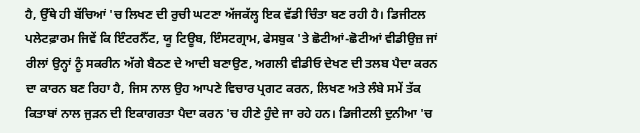ਹੈ, ਉੱਥੇ ਹੀ ਬੱਚਿਆਂ 'ਚ ਲਿਖਣ ਦੀ ਰੁਚੀ ਘਟਣਾ ਅੱਜਕੱਲ੍ਹ ਇਕ ਵੱਡੀ ਚਿੰਤਾ ਬਣ ਰਹੀ ਹੈ। ਡਿਜੀਟਲ ਪਲੇਟਫ਼ਾਰਮ ਜਿਵੇਂ ਕਿ ਇੰਟਰਨੈੱਟ, ਯੂ ਟਿਊਬ, ਇੰਸਟਗ੍ਰਾਮ, ਫੇਸਬੁਕ 'ਤੇ ਛੋਟੀਆਂ-ਛੋਟੀਆਂ ਵੀਡੀਉਜ਼ ਜਾਂ ਰੀਲਾਂ ਉਨ੍ਹਾਂ ਨੂੰ ਸਕਰੀਨ ਅੱਗੇ ਬੈਠਣ ਦੇ ਆਦੀ ਬਣਾਉਣ, ਅਗਲੀ ਵੀਡੀਓ ਦੇਖਣ ਦੀ ਤਲਬ ਪੈਦਾ ਕਰਨ ਦਾ ਕਾਰਨ ਬਣ ਰਿਹਾ ਹੈ, ਜਿਸ ਨਾਲ ਉਹ ਆਪਣੇ ਵਿਚਾਰ ਪ੍ਰਗਟ ਕਰਨ, ਲਿਖਣ ਅਤੇ ਲੰਬੇ ਸਮੇਂ ਤੱਕ ਕਿਤਾਬਾਂ ਨਾਲ ਜੁੜਨ ਦੀ ਇਕਾਗਰਤਾ ਪੈਦਾ ਕਰਨ 'ਚ ਹੀਣੇ ਹੁੰਦੇ ਜਾ ਰਹੇ ਹਨ। ਡਿਜੀਟਲੀ ਦੁਨੀਆ 'ਚ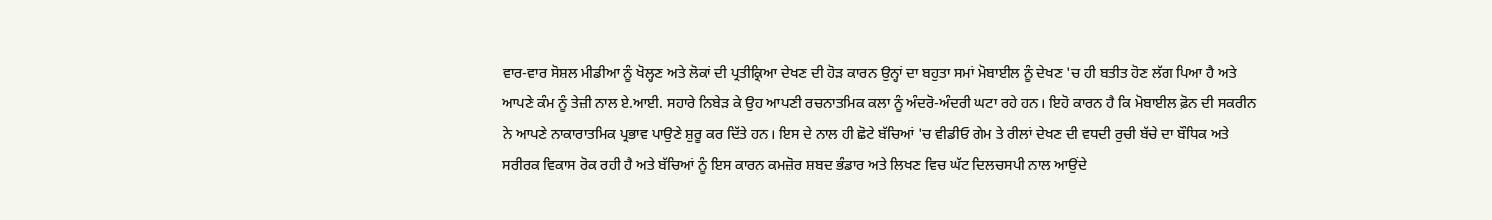ਵਾਰ-ਵਾਰ ਸੋਸ਼ਲ ਮੀਡੀਆ ਨੂੰ ਖੋਲ੍ਹਣ ਅਤੇ ਲੋਕਾਂ ਦੀ ਪ੍ਰਤੀਕ੍ਰਿਆ ਦੇਖਣ ਦੀ ਹੋੜ ਕਾਰਨ ਉਨ੍ਹਾਂ ਦਾ ਬਹੁਤਾ ਸਮਾਂ ਮੋਬਾਈਲ ਨੂੰ ਦੇਖਣ 'ਚ ਹੀ ਬਤੀਤ ਹੋਣ ਲੱਗ ਪਿਆ ਹੈ ਅਤੇ ਆਪਣੇ ਕੰਮ ਨੂੰ ਤੇਜ਼ੀ ਨਾਲ ਏ.ਆਈ. ਸਹਾਰੇ ਨਿਬੇੜ ਕੇ ਉਹ ਆਪਣੀ ਰਚਨਾਤਮਿਕ ਕਲਾ ਨੂੰ ਅੰਦਰੋ-ਅੰਦਰੀ ਘਟਾ ਰਹੇ ਹਨ। ਇਹੋ ਕਾਰਨ ਹੈ ਕਿ ਮੋਬਾਈਲ ਫ਼ੋਨ ਦੀ ਸਕਰੀਨ ਨੇ ਆਪਣੇ ਨਾਕਾਰਾਤਮਿਕ ਪ੍ਰਭਾਵ ਪਾਉਣੇ ਸ਼ੁਰੂ ਕਰ ਦਿੱਤੇ ਹਨ। ਇਸ ਦੇ ਨਾਲ ਹੀ ਛੋਟੇ ਬੱਚਿਆਂ 'ਚ ਵੀਡੀਓ ਗੇਮ ਤੇ ਰੀਲਾਂ ਦੇਖਣ ਦੀ ਵਧਦੀ ਰੁਚੀ ਬੱਚੇ ਦਾ ਬੌਧਿਕ ਅਤੇ ਸਰੀਰਕ ਵਿਕਾਸ ਰੋਕ ਰਹੀ ਹੈ ਅਤੇ ਬੱਚਿਆਂ ਨੂੰ ਇਸ ਕਾਰਨ ਕਮਜ਼ੋਰ ਸ਼ਬਦ ਭੰਡਾਰ ਅਤੇ ਲਿਖਣ ਵਿਚ ਘੱਟ ਦਿਲਚਸਪੀ ਨਾਲ ਆਉਂਦੇ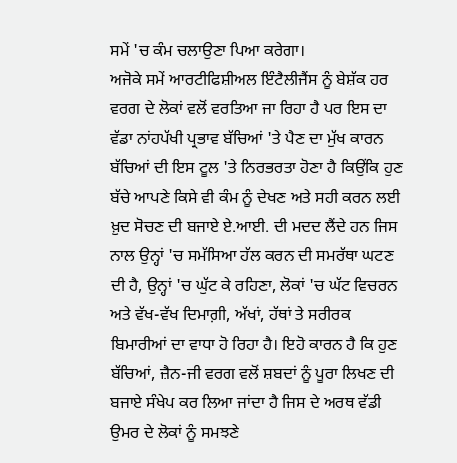ਸਮੇਂ 'ਚ ਕੰਮ ਚਲਾਉਣਾ ਪਿਆ ਕਰੇਗਾ।
ਅਜੋਕੇ ਸਮੇਂ ਆਰਟੀਫਿਸ਼ੀਅਲ ਇੰਟੈਲੀਜੈਂਸ ਨੂੰ ਬੇਸ਼ੱਕ ਹਰ ਵਰਗ ਦੇ ਲੋਕਾਂ ਵਲੋਂ ਵਰਤਿਆ ਜਾ ਰਿਹਾ ਹੈ ਪਰ ਇਸ ਦਾ ਵੱਡਾ ਨਾਂਹਪੱਖੀ ਪ੍ਰਭਾਵ ਬੱਚਿਆਂ 'ਤੇ ਪੈਣ ਦਾ ਮੁੱਖ ਕਾਰਨ ਬੱਚਿਆਂ ਦੀ ਇਸ ਟੂਲ 'ਤੇ ਨਿਰਭਰਤਾ ਹੋਣਾ ਹੈ ਕਿਉਂਕਿ ਹੁਣ ਬੱਚੇ ਆਪਣੇ ਕਿਸੇ ਵੀ ਕੰਮ ਨੂੰ ਦੇਖਣ ਅਤੇ ਸਹੀ ਕਰਨ ਲਈ ਖ਼ੁਦ ਸੋਚਣ ਦੀ ਬਜਾਏ ਏ.ਆਈ. ਦੀ ਮਦਦ ਲੈਂਦੇ ਹਨ ਜਿਸ ਨਾਲ ਉਨ੍ਹਾਂ 'ਚ ਸਮੱਸਿਆ ਹੱਲ ਕਰਨ ਦੀ ਸਮਰੱਥਾ ਘਟਣ ਦੀ ਹੈ, ਉਨ੍ਹਾਂ 'ਚ ਘੁੱਟ ਕੇ ਰਹਿਣਾ, ਲੋਕਾਂ 'ਚ ਘੱਟ ਵਿਚਰਨ ਅਤੇ ਵੱਖ-ਵੱਖ ਦਿਮਾਗ਼ੀ, ਅੱਖਾਂ, ਹੱਥਾਂ ਤੇ ਸਰੀਰਕ ਬਿਮਾਰੀਆਂ ਦਾ ਵਾਧਾ ਹੋ ਰਿਹਾ ਹੈ। ਇਹੋ ਕਾਰਨ ਹੈ ਕਿ ਹੁਣ ਬੱਚਿਆਂ, ਜ਼ੈਨ-ਜੀ ਵਰਗ ਵਲੋਂ ਸ਼ਬਦਾਂ ਨੂੰ ਪੂਰਾ ਲਿਖਣ ਦੀ ਬਜਾਏ ਸੰਖੇਪ ਕਰ ਲਿਆ ਜਾਂਦਾ ਹੈ ਜਿਸ ਦੇ ਅਰਥ ਵੱਡੀ ਉਮਰ ਦੇ ਲੋਕਾਂ ਨੂੰ ਸਮਝਣੇ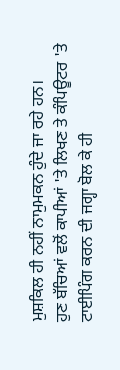ਮੁਸ਼ਕਿਲ ਹੀ ਨਹੀਂ ਨਾਮੁਮਕਨ ਹੁੰਦੇ ਜਾ ਰਹੇ ਹਨ।
ਹੁਣ ਬੱਚਿਆਂ ਵਲੋਂ ਕਾਪੀਆਂ 'ਤੇ ਲਿਖਣ ਤੇ ਕੰਪਿਊਟਰ 'ਤੇ ਟਾਈਪਿੰਗ ਕਰਨ ਦੀ ਜਗ੍ਹਾ ਬੋਲ ਕੇ ਹੀ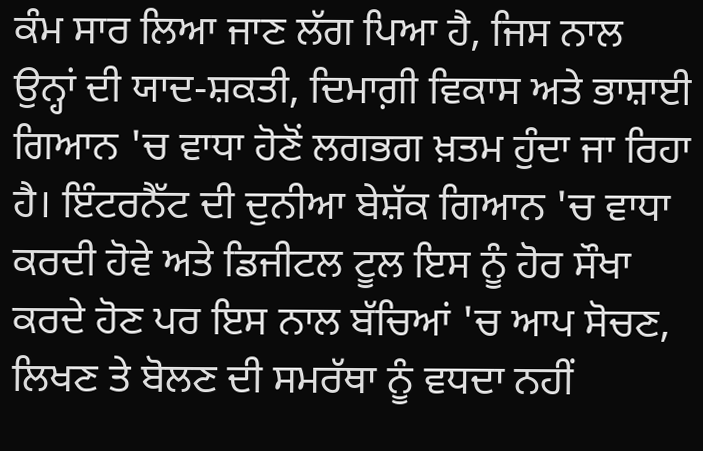ਕੰਮ ਸਾਰ ਲਿਆ ਜਾਣ ਲੱਗ ਪਿਆ ਹੈ, ਜਿਸ ਨਾਲ ਉਨ੍ਹਾਂ ਦੀ ਯਾਦ-ਸ਼ਕਤੀ, ਦਿਮਾਗ਼ੀ ਵਿਕਾਸ ਅਤੇ ਭਾਸ਼ਾਈ ਗਿਆਨ 'ਚ ਵਾਧਾ ਹੋਣੋਂ ਲਗਭਗ ਖ਼ਤਮ ਹੁੰਦਾ ਜਾ ਰਿਹਾ ਹੈ। ਇੰਟਰਨੈੱਟ ਦੀ ਦੁਨੀਆ ਬੇਸ਼ੱਕ ਗਿਆਨ 'ਚ ਵਾਧਾ ਕਰਦੀ ਹੋਵੇ ਅਤੇ ਡਿਜੀਟਲ ਟੂਲ ਇਸ ਨੂੰ ਹੋਰ ਸੌਖਾ ਕਰਦੇ ਹੋਣ ਪਰ ਇਸ ਨਾਲ ਬੱਚਿਆਂ 'ਚ ਆਪ ਸੋਚਣ, ਲਿਖਣ ਤੇ ਬੋਲਣ ਦੀ ਸਮਰੱਥਾ ਨੂੰ ਵਧਦਾ ਨਹੀਂ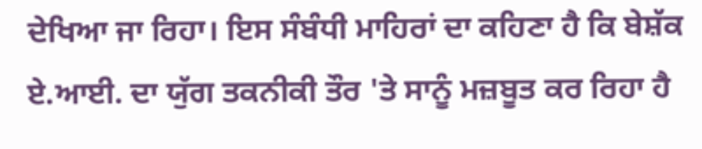ਦੇਖਿਆ ਜਾ ਰਿਹਾ। ਇਸ ਸੰਬੰਧੀ ਮਾਹਿਰਾਂ ਦਾ ਕਹਿਣਾ ਹੈ ਕਿ ਬੇਸ਼ੱਕ ਏ.ਆਈ. ਦਾ ਯੁੱਗ ਤਕਨੀਕੀ ਤੌਰ 'ਤੇ ਸਾਨੂੰ ਮਜ਼ਬੂਤ ਕਰ ਰਿਹਾ ਹੈ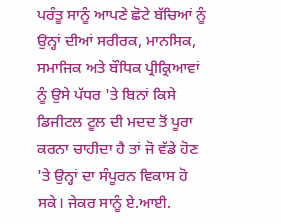ਪਰੰਤੂ ਸਾਨੂੰ ਆਪਣੇ ਛੋਟੇ ਬੱਚਿਆਂ ਨੂੰ ਉਨ੍ਹਾਂ ਦੀਆਂ ਸਰੀਰਕ, ਮਾਨਸਿਕ, ਸਮਾਜਿਕ ਅਤੇ ਬੌਧਿਕ ਪ੍ਰੀਕ੍ਰਿਆਵਾਂ ਨੂੰ ਉਸੇ ਪੱਧਰ 'ਤੇ ਬਿਨਾਂ ਕਿਸੇ ਡਿਜੀਟਲ ਟੂਲ ਦੀ ਮਦਦ ਤੋਂ ਪੂਰਾ ਕਰਨਾ ਚਾਹੀਦਾ ਹੈ ਤਾਂ ਜੋ ਵੱਡੇ ਹੋਣ 'ਤੇ ਉਨ੍ਹਾਂ ਦਾ ਸੰਪੂਰਨ ਵਿਕਾਸ ਹੋ ਸਕੇ। ਜੇਕਰ ਸਾਨੂੰ ਏ.ਆਈ.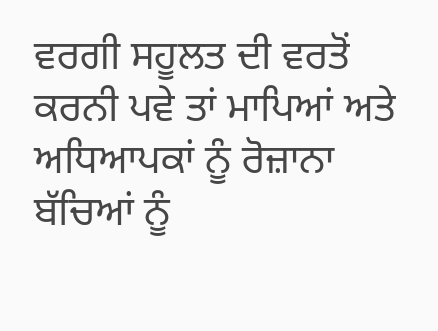ਵਰਗੀ ਸਹੂਲਤ ਦੀ ਵਰਤੋਂ ਕਰਨੀ ਪਵੇ ਤਾਂ ਮਾਪਿਆਂ ਅਤੇ ਅਧਿਆਪਕਾਂ ਨੂੰ ਰੋਜ਼ਾਨਾ ਬੱਚਿਆਂ ਨੂੰ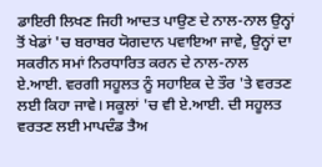ਡਾਇਰੀ ਲਿਖਣ ਜਿਹੀ ਆਦਤ ਪਾਉਣ ਦੇ ਨਾਲ-ਨਾਲ ਉਨ੍ਹਾਂ ਤੋਂ ਖੇਡਾਂ 'ਚ ਬਰਾਬਰ ਯੋਗਦਾਨ ਪਵਾਇਆ ਜਾਵੇ, ਉਨ੍ਹਾਂ ਦਾ ਸਕਰੀਨ ਸਮਾਂ ਨਿਰਧਾਰਿਤ ਕਰਨ ਦੇ ਨਾਲ-ਨਾਲ ਏ.ਆਈ. ਵਰਗੀ ਸਹੂਲਤ ਨੂੰ ਸਹਾਇਕ ਦੇ ਤੌਰ 'ਤੇ ਵਰਤਣ ਲਈ ਕਿਹਾ ਜਾਵੇ। ਸਕੂਲਾਂ 'ਚ ਵੀ ਏ.ਆਈ. ਦੀ ਸਹੂਲਤ ਵਰਤਣ ਲਈ ਮਾਪਦੰਡ ਤੈਅ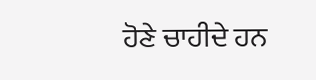ਹੋਣੇ ਚਾਹੀਦੇ ਹਨ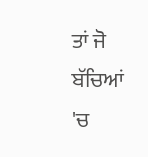ਤਾਂ ਜੋ ਬੱਚਿਆਂ 'ਚ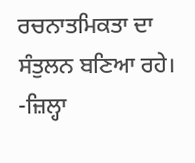ਰਚਨਾਤਮਿਕਤਾ ਦਾ ਸੰਤੁਲਨ ਬਣਿਆ ਰਹੇ।
-ਜ਼ਿਲ੍ਹਾ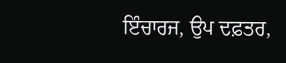ਇੰਚਾਰਜ, ਉਪ ਦਫ਼ਤਰ,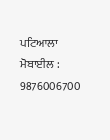ਪਟਿਆਲਾ
ਮੋਬਾਈਲ : 9876006700